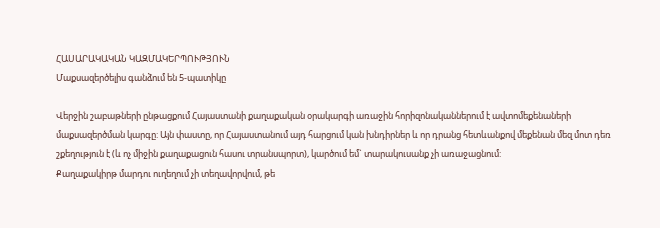ՀԱՍԱՐԱԿԱԿԱՆ ԿԱԶՄԱԿԵՐՊՈՒԹՅՈՒՆ
Մաքսազերծելիս գանձում են 5-պատիկը

Վերջին շաբաթների ընթացքում Հայաստանի քաղաքական օրակարգի առաջին հորիզոնականներում է ավտոմեքենաների մաքսազերծման կարգը: Այն փաստը, որ Հայաստանում այդ հարցում կան խնդիրներ և որ դրանց հետևանքով մեքենան մեզ մոտ դեռ շքեղություն է (և ոչ միջին քաղաքացուն հասու տրանսպորտ), կարծում եմ` տարակուսանք չի առաջացնում:
Քաղաքակիրթ մարդու ուղեղում չի տեղավորվում, թե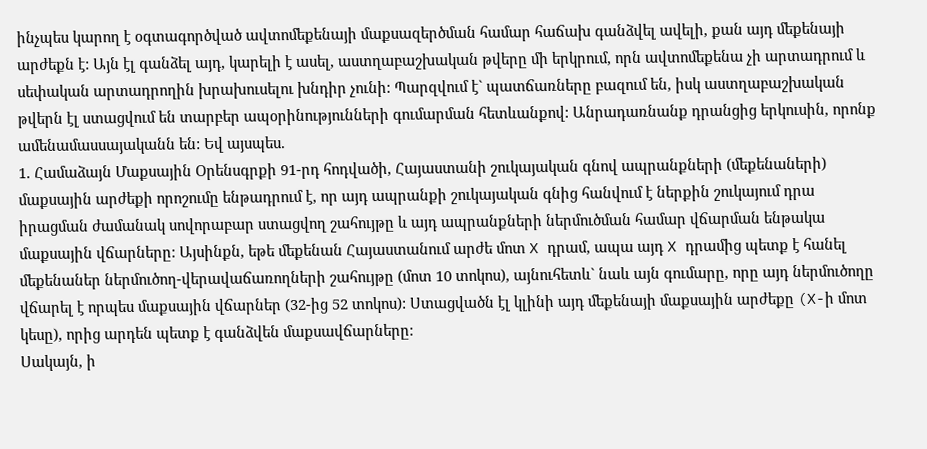ինչպես կարող է օգտագործված ավտոմեքենայի մաքսազերծման համար հաճախ գանձվել ավելի, քան այդ մեքենայի արժեքն է: Այն էլ գանձել այդ, կարելի է ասել, աստղաբաշխական թվերը մի երկրում, որն ավտոմեքենա չի արտադրում և սեփական արտադրողին խրախուսելու խնդիր չունի: Պարզվում է` պատճառները բազում են, իսկ աստղաբաշխական թվերն էլ ստացվում են տարբեր ապօրինությունների գումարման հետևանքով: Անրադառնանք դրանցից երկուսին, որոնք ամենամասսայականն են: Եվ այսպես.
1. Համաձայն Մաքսային Օրենսգրքի 91-րդ հոդվածի, Հայաստանի շուկայական գնով ապրանքների (մեքենաների) մաքսային արժեքի որոշումը ենթադրում է, որ այդ ապրանքի շուկայական գնից հանվում է ներքին շուկայում դրա իրացման ժամանակ սովորաբար ստացվող շահույթը և այդ ապրանքների ներմուծման համար վճարման ենթակա մաքսային վճարները: Այսինքն, եթե մեքենան Հայաստանում արժե մոտ X դրամ, ապա այդ X դրամից պետք է հանել մեքենաներ ներմուծող-վերավաճառողների շահույթը (մոտ 10 տոկոս), այնուհետև` նաև այն գումարը, որը այդ ներմուծողը վճարել է որպես մաքսային վճարներ (32-ից 52 տոկոս): Ստացվածն էլ կլինի այդ մեքենայի մաքսային արժեքը (X-ի մոտ կեսը), որից արդեն պետք է գանձվեն մաքսավճարները:
Սակայն, ի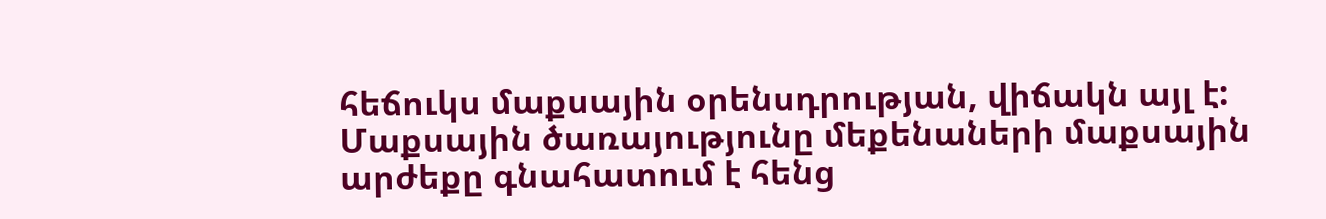հեճուկս մաքսային օրենսդրության, վիճակն այլ է: Մաքսային ծառայությունը մեքենաների մաքսային արժեքը գնահատում է հենց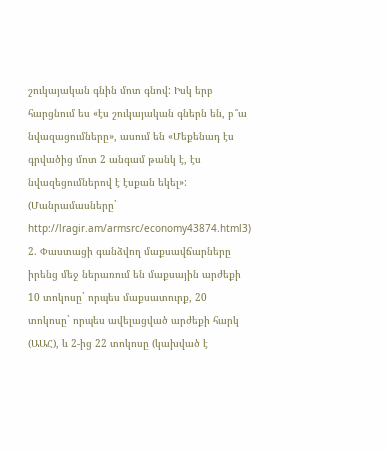շուկայական գնին մոտ գնով: Իսկ երբ հարցնում ես «էս շուկայական գներն են, բ՞ա նվազացումները», ասում են «Մեքենադ էս գրվածից մոտ 2 անգամ թանկ է, էս նվազեցումներով է էսքան եկել»: (Մանրամասները` http://lragir.am/armsrc/economy43874.html3)
2. Փաստացի գանձվող մաքսավճարները իրենց մեջ ներառում են մաքսային արժեքի 10 տոկոսը` որպես մաքսատուրք, 20 տոկոսը` որպես ավելացված արժեքի հարկ (ԱԱՀ), և 2-ից 22 տոկոսը (կախված է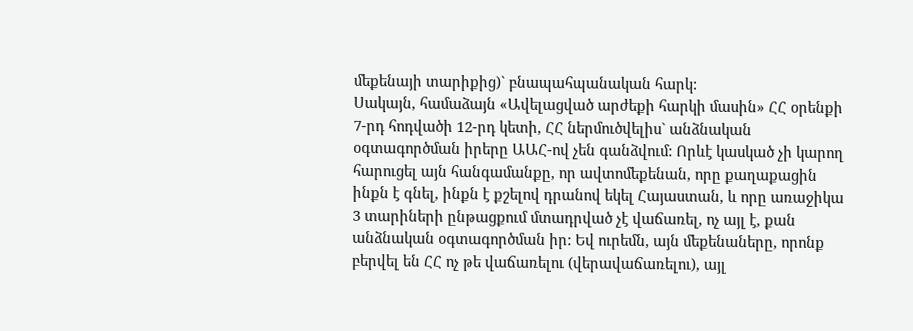մեքենայի տարիքից)` բնապահպանական հարկ:
Սակայն, համաձայն «Ավելացված արժեքի հարկի մասին» ՀՀ օրենքի 7-րդ հոդվածի 12-րդ կետի, ՀՀ ներմուծվելիս` անձնական օգտագործման իրերը ԱԱՀ-ով չեն գանձվում: Որևէ կասկած չի կարող հարուցել այն հանգամանքը, որ ավտոմեքենան, որը քաղաքացին ինքն է գնել, ինքն է քշելով դրանով եկել Հայաստան, և որը առաջիկա 3 տարիների ընթացքում մտադրված չէ վաճառել, ոչ այլ է, քան անձնական օգտագործման իր: Եվ ուրեմն, այն մեքենաները, որոնք բերվել են ՀՀ ոչ թե վաճառելու (վերավաճառելու), այլ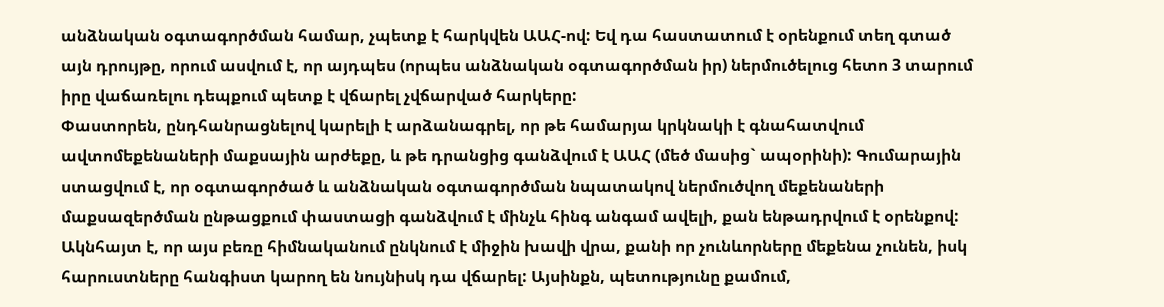անձնական օգտագործման համար, չպետք է հարկվեն ԱԱՀ-ով: Եվ դա հաստատում է օրենքում տեղ գտած այն դրույթը, որում ասվում է, որ այդպես (որպես անձնական օգտագործման իր) ներմուծելուց հետո 3 տարում իրը վաճառելու դեպքում պետք է վճարել չվճարված հարկերը:
Փաստորեն, ընդհանրացնելով կարելի է արձանագրել, որ թե համարյա կրկնակի է գնահատվում ավտոմեքենաների մաքսային արժեքը, և թե դրանցից գանձվում է ԱԱՀ (մեծ մասից` ապօրինի): Գումարային ստացվում է, որ օգտագործած և անձնական օգտագործման նպատակով ներմուծվող մեքենաների մաքսազերծման ընթացքում փաստացի գանձվում է մինչև հինգ անգամ ավելի, քան ենթադրվում է օրենքով:
Ակնհայտ է, որ այս բեռը հիմնականում ընկնում է միջին խավի վրա, քանի որ չունևորները մեքենա չունեն, իսկ հարուստները հանգիստ կարող են նույնիսկ դա վճարել: Այսինքն, պետությունը քամում,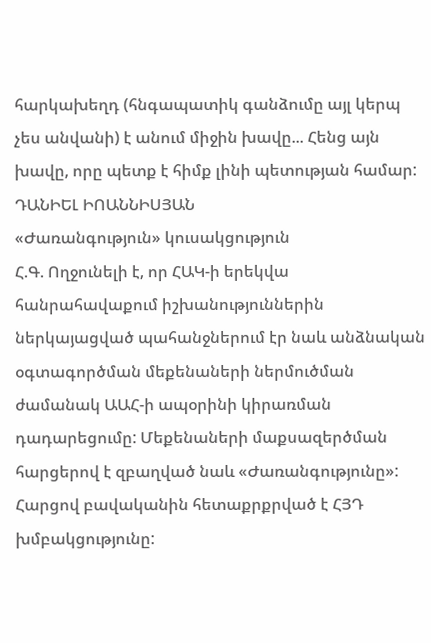հարկախեղդ (հնգապատիկ գանձումը այլ կերպ չես անվանի) է անում միջին խավը... Հենց այն խավը, որը պետք է հիմք լինի պետության համար:
ԴԱՆԻԵԼ ԻՈԱՆՆԻՍՅԱՆ
«Ժառանգություն» կուսակցություն
Հ.Գ. Ողջունելի է, որ ՀԱԿ-ի երեկվա հանրահավաքում իշխանություններին ներկայացված պահանջներում էր նաև անձնական օգտագործման մեքենաների ներմուծման ժամանակ ԱԱՀ-ի ապօրինի կիրառման դադարեցումը: Մեքենաների մաքսազերծման հարցերով է զբաղված նաև «Ժառանգությունը»: Հարցով բավականին հետաքրքրված է ՀՅԴ խմբակցությունը: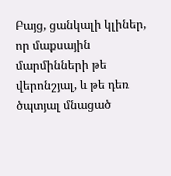Բայց, ցանկալի կլիներ, որ մաքսային մարմինների թե վերոնշյալ, և թե դեռ ծպտյալ մնացած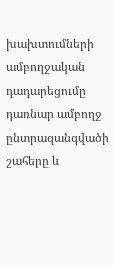խախտումների ամբողջական դադարեցումը դառնար ամբողջ ընտրազանգվածի շահերը և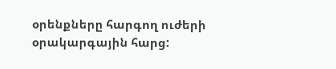օրենքները հարգող ուժերի օրակարգային հարց: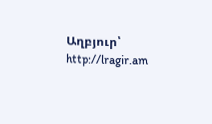Աղբյուր՝ http://lragir.am